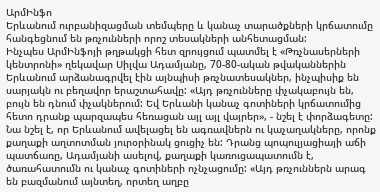ԱրմԻնֆո
Երևանում ուրբանիզացման տեմպերը և կանաչ տարածքների կրճատումը հանգեցնում են թռչունների որոշ տեսակների անհետացման:
Ինչպես ԱրմԻնֆոյի թղթակցի հետ զրույցում պատմել է «Թռչնասերների կենտրոնի» ղեկավար Սիլվա Ադամյանը, 70-80-ական թվականներին Երևանում արձանագրվել էին այնպիսի թռչնատեսակներ, ինչպիսիք են սարյակն ու բեղավոր երաշտահավը: «Այդ թռչունները փչակաբույն են, բույն են դնում փչակներում: Եվ Երևանի կանաչ գոտիների կրճատումից հետո դրանք պարզապես հեռացան այլ այլ վայրեր», - նշել է փորձագետը:
Նա նշել է, որ Երևանում ավելացել են ագռավներն ու կաչաղակները, որոնք քաղաքի աղտոտման յուրօրինակ ցուցիչ են: Դրանց պոպուլյացիայի աճի պատճառը, Ադամյանի ասելով, քաղաքի կառուցապատումն է, ծառահատումն ու կանաչ գոտիների ոչնչացումը: «Այդ թռչուններն արագ են բազմանում այնտեղ, որտեղ աղբը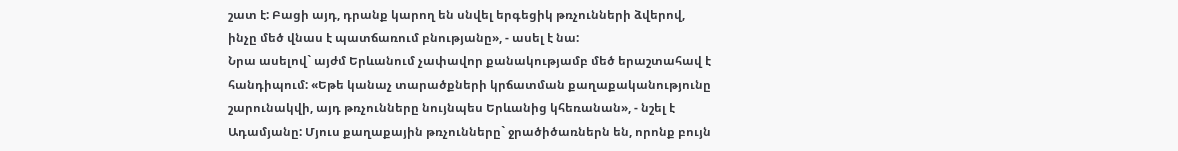շատ է: Բացի այդ, դրանք կարող են սնվել երգեցիկ թռչունների ձվերով, ինչը մեծ վնաս է պատճառում բնությանը», - ասել է նա:
Նրա ասելով` այժմ Երևանում չափավոր քանակությամբ մեծ երաշտահավ է հանդիպում: «Եթե կանաչ տարածքների կրճատման քաղաքականությունը շարունակվի, այդ թռչունները նույնպես Երևանից կհեռանան», - նշել է Ադամյանը: Մյուս քաղաքային թռչունները` ջրածիծառներն են, որոնք բույն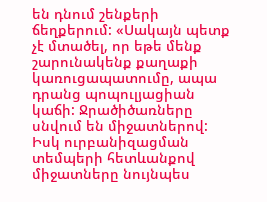են դնում շենքերի ճեղքերում: «Սակայն պետք չէ մտածել, որ եթե մենք շարունակենք քաղաքի կառուցապատումը, ապա դրանց պոպուլյացիան կաճի: Ջրածիծառները սնվում են միջատներով: Իսկ ուրբանիզացման տեմպերի հետևանքով միջատները նույնպես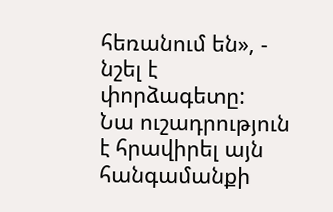հեռանում են», - նշել է փորձագետը:
Նա ուշադրություն է հրավիրել այն հանգամանքի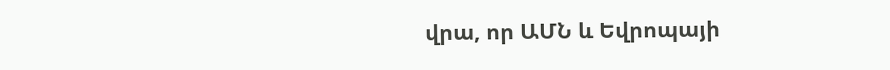վրա, որ ԱՄՆ և Եվրոպայի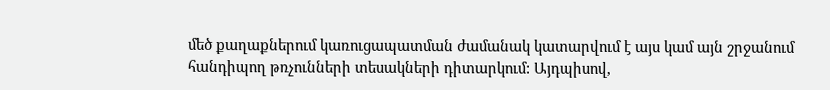մեծ քաղաքներում կառուցապատման ժամանակ կատարվում է այս կամ այն շրջանում հանդիպող թռչունների տեսակների դիտարկում: Այդպիսով,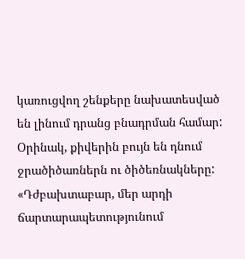կառուցվող շենքերը նախատեսված են լինում դրանց բնադրման համար: Օրինակ, քիվերին բույն են դնում ջրածիծառներն ու ծիծեռնակները: «Դժբախտաբար, մեր արդի ճարտարապետությունում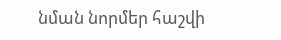նման նորմեր հաշվի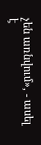չեն առնվում», - ասել է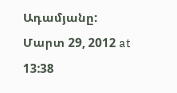Ադամյանը:
Մարտ 29, 2012 at 13:38